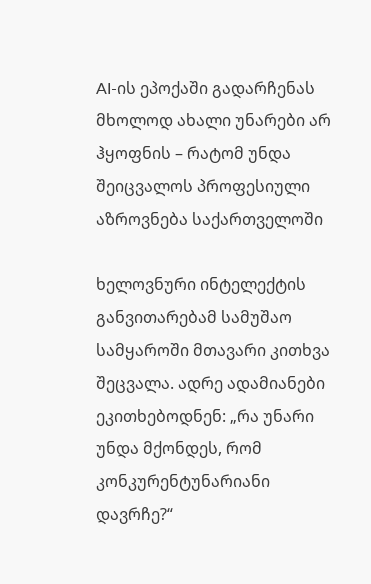AI-ის ეპოქაში გადარჩენას მხოლოდ ახალი უნარები არ ჰყოფნის – რატომ უნდა შეიცვალოს პროფესიული აზროვნება საქართველოში

ხელოვნური ინტელექტის განვითარებამ სამუშაო სამყაროში მთავარი კითხვა შეცვალა. ადრე ადამიანები ეკითხებოდნენ: „რა უნარი უნდა მქონდეს, რომ კონკურენტუნარიანი დავრჩე?“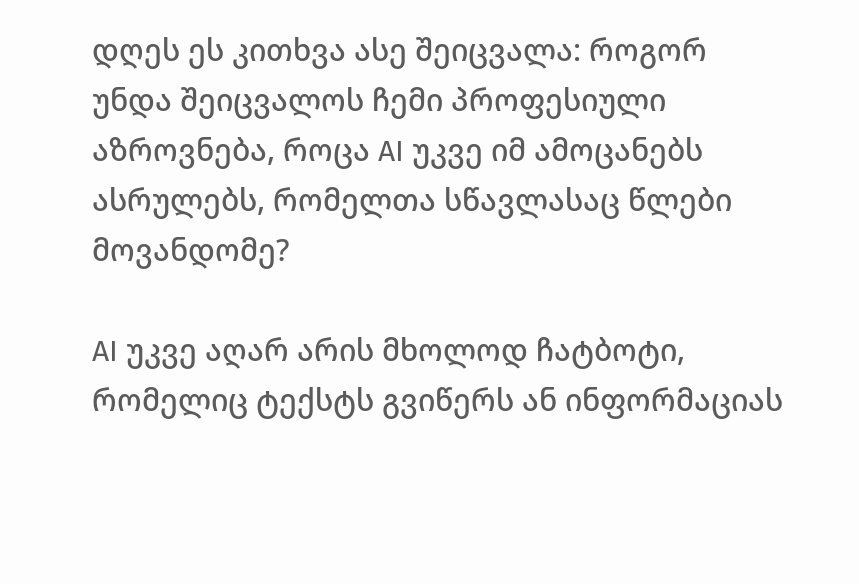დღეს ეს კითხვა ასე შეიცვალა: როგორ უნდა შეიცვალოს ჩემი პროფესიული აზროვნება, როცა AI უკვე იმ ამოცანებს ასრულებს, რომელთა სწავლასაც წლები მოვანდომე?

AI უკვე აღარ არის მხოლოდ ჩატბოტი, რომელიც ტექსტს გვიწერს ან ინფორმაციას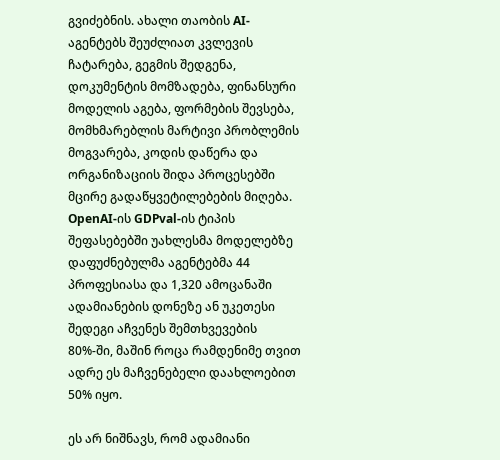გვიძებნის. ახალი თაობის AI-აგენტებს შეუძლიათ კვლევის ჩატარება, გეგმის შედგენა, დოკუმენტის მომზადება, ფინანსური მოდელის აგება, ფორმების შევსება, მომხმარებლის მარტივი პრობლემის მოგვარება, კოდის დაწერა და ორგანიზაციის შიდა პროცესებში მცირე გადაწყვეტილებების მიღება. OpenAI-ის GDPval-ის ტიპის შეფასებებში უახლესმა მოდელებზე დაფუძნებულმა აგენტებმა 44 პროფესიასა და 1,320 ამოცანაში ადამიანების დონეზე ან უკეთესი შედეგი აჩვენეს შემთხვევების 80%-ში, მაშინ როცა რამდენიმე თვით ადრე ეს მაჩვენებელი დაახლოებით 50% იყო.

ეს არ ნიშნავს, რომ ადამიანი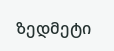ზედმეტი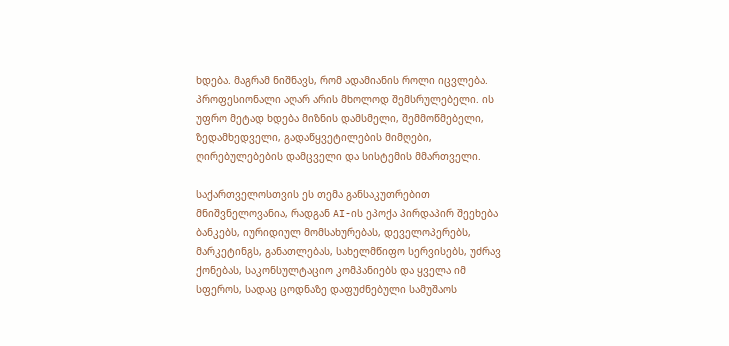ხდება. მაგრამ ნიშნავს, რომ ადამიანის როლი იცვლება. პროფესიონალი აღარ არის მხოლოდ შემსრულებელი. ის უფრო მეტად ხდება მიზნის დამსმელი, შემმოწმებელი, ზედამხედველი, გადაწყვეტილების მიმღები, ღირებულებების დამცველი და სისტემის მმართველი.

საქართველოსთვის ეს თემა განსაკუთრებით მნიშვნელოვანია, რადგან AI-ის ეპოქა პირდაპირ შეეხება ბანკებს, იურიდიულ მომსახურებას, დეველოპერებს, მარკეტინგს, განათლებას, სახელმწიფო სერვისებს, უძრავ ქონებას, საკონსულტაციო კომპანიებს და ყველა იმ სფეროს, სადაც ცოდნაზე დაფუძნებული სამუშაოს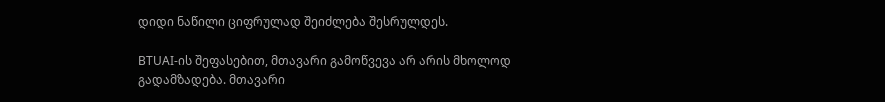დიდი ნაწილი ციფრულად შეიძლება შესრულდეს.

BTUAI-ის შეფასებით, მთავარი გამოწვევა არ არის მხოლოდ გადამზადება. მთავარი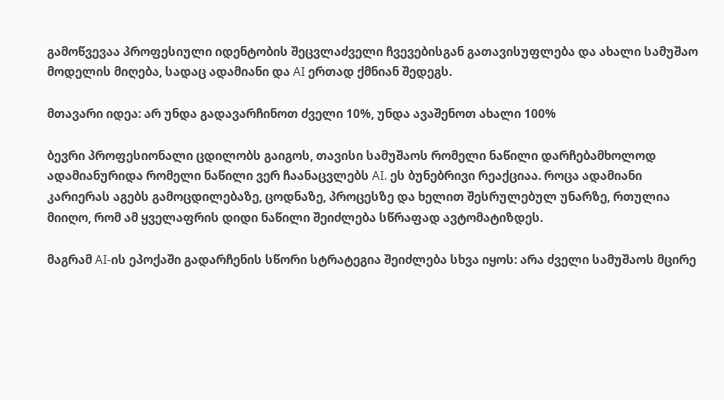გამოწვევაა პროფესიული იდენტობის შეცვლაძველი ჩვევებისგან გათავისუფლება და ახალი სამუშაო მოდელის მიღება, სადაც ადამიანი და AI ერთად ქმნიან შედეგს.

მთავარი იდეა: არ უნდა გადავარჩინოთ ძველი 10%, უნდა ავაშენოთ ახალი 100%

ბევრი პროფესიონალი ცდილობს გაიგოს, თავისი სამუშაოს რომელი ნაწილი დარჩებამხოლოდ ადამიანურიდა რომელი ნაწილი ვერ ჩაანაცვლებს AI. ეს ბუნებრივი რეაქციაა. როცა ადამიანი კარიერას აგებს გამოცდილებაზე, ცოდნაზე, პროცესზე და ხელით შესრულებულ უნარზე, რთულია მიიღო, რომ ამ ყველაფრის დიდი ნაწილი შეიძლება სწრაფად ავტომატიზდეს.

მაგრამ AI-ის ეპოქაში გადარჩენის სწორი სტრატეგია შეიძლება სხვა იყოს: არა ძველი სამუშაოს მცირე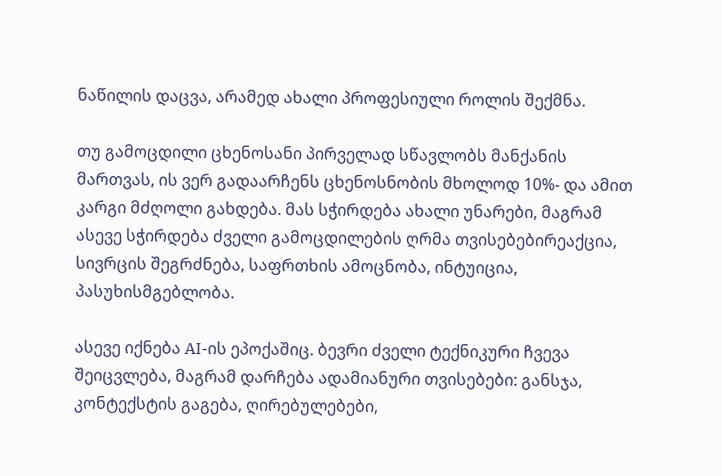ნაწილის დაცვა, არამედ ახალი პროფესიული როლის შექმნა.

თუ გამოცდილი ცხენოსანი პირველად სწავლობს მანქანის მართვას, ის ვერ გადაარჩენს ცხენოსნობის მხოლოდ 10%- და ამით კარგი მძღოლი გახდება. მას სჭირდება ახალი უნარები, მაგრამ ასევე სჭირდება ძველი გამოცდილების ღრმა თვისებებირეაქცია, სივრცის შეგრძნება, საფრთხის ამოცნობა, ინტუიცია, პასუხისმგებლობა.

ასევე იქნება AI-ის ეპოქაშიც. ბევრი ძველი ტექნიკური ჩვევა შეიცვლება, მაგრამ დარჩება ადამიანური თვისებები: განსჯა, კონტექსტის გაგება, ღირებულებები,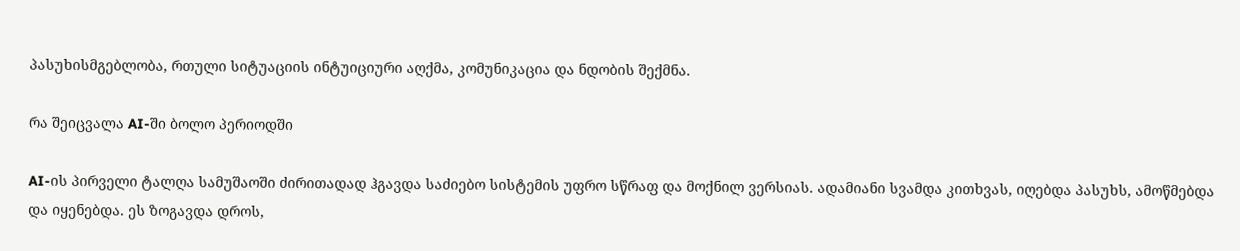პასუხისმგებლობა, რთული სიტუაციის ინტუიციური აღქმა, კომუნიკაცია და ნდობის შექმნა.

რა შეიცვალა AI-ში ბოლო პერიოდში

AI-ის პირველი ტალღა სამუშაოში ძირითადად ჰგავდა საძიებო სისტემის უფრო სწრაფ და მოქნილ ვერსიას. ადამიანი სვამდა კითხვას, იღებდა პასუხს, ამოწმებდა და იყენებდა. ეს ზოგავდა დროს,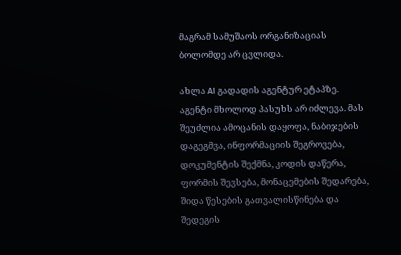მაგრამ სამუშაოს ორგანიზაციას ბოლომდე არ ცვლიდა.

ახლა AI გადადის აგენტურ ეტაპზე. აგენტი მხოლოდ პასუხს არ იძლევა. მას შეუძლია ამოცანის დაყოფა, ნაბიჯების დაგეგმვა, ინფორმაციის შეგროვება, დოკუმენტის შექმნა, კოდის დაწერა, ფორმის შევსება, მონაცემების შედარება, შიდა წესების გათვალისწინება და შედეგის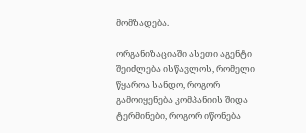მომზადება.

ორგანიზაციაში ასეთი აგენტი შეიძლება ისწავლოს, რომელი წყაროა სანდო, როგორ გამოიყენება კომპანიის შიდა ტერმინები, როგორ იწონება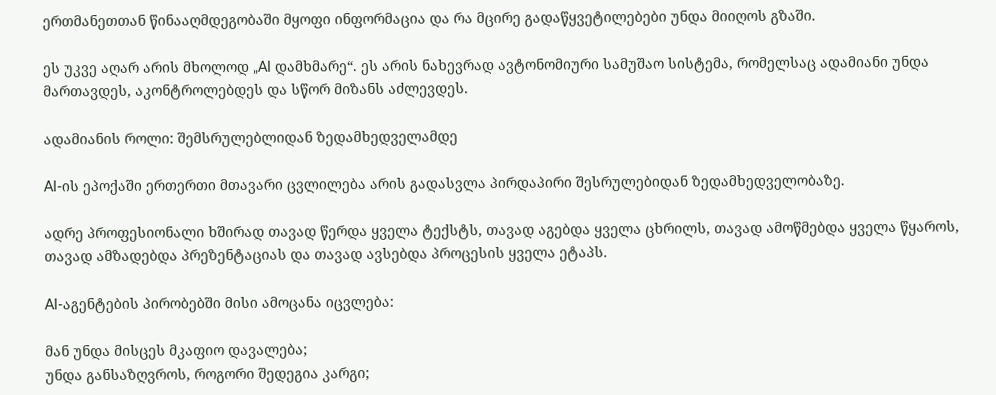ერთმანეთთან წინააღმდეგობაში მყოფი ინფორმაცია და რა მცირე გადაწყვეტილებები უნდა მიიღოს გზაში.

ეს უკვე აღარ არის მხოლოდ „AI დამხმარე“. ეს არის ნახევრად ავტონომიური სამუშაო სისტემა, რომელსაც ადამიანი უნდა მართავდეს, აკონტროლებდეს და სწორ მიზანს აძლევდეს.

ადამიანის როლი: შემსრულებლიდან ზედამხედველამდე

AI-ის ეპოქაში ერთერთი მთავარი ცვლილება არის გადასვლა პირდაპირი შესრულებიდან ზედამხედველობაზე.

ადრე პროფესიონალი ხშირად თავად წერდა ყველა ტექსტს, თავად აგებდა ყველა ცხრილს, თავად ამოწმებდა ყველა წყაროს, თავად ამზადებდა პრეზენტაციას და თავად ავსებდა პროცესის ყველა ეტაპს.

AI-აგენტების პირობებში მისი ამოცანა იცვლება:

მან უნდა მისცეს მკაფიო დავალება;
უნდა განსაზღვროს, როგორი შედეგია კარგი;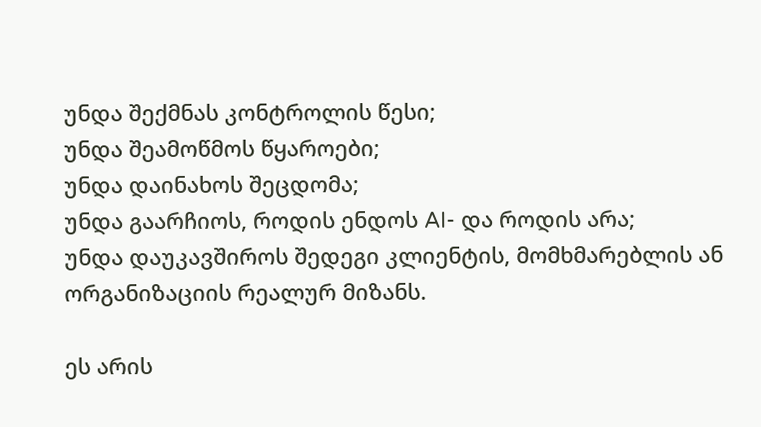უნდა შექმნას კონტროლის წესი;
უნდა შეამოწმოს წყაროები;
უნდა დაინახოს შეცდომა;
უნდა გაარჩიოს, როდის ენდოს AI- და როდის არა;
უნდა დაუკავშიროს შედეგი კლიენტის, მომხმარებლის ან ორგანიზაციის რეალურ მიზანს.

ეს არის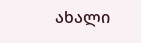ახალი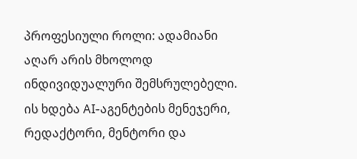პროფესიული როლი: ადამიანი აღარ არის მხოლოდ ინდივიდუალური შემსრულებელი. ის ხდება AI-აგენტების მენეჯერი, რედაქტორი, მენტორი და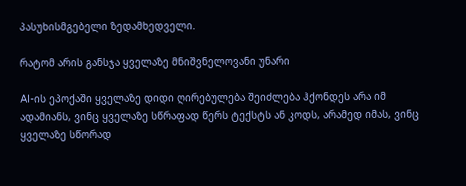პასუხისმგებელი ზედამხედველი.

რატომ არის განსჯა ყველაზე მნიშვნელოვანი უნარი

AI-ის ეპოქაში ყველაზე დიდი ღირებულება შეიძლება ჰქონდეს არა იმ ადამიანს, ვინც ყველაზე სწრაფად წერს ტექსტს ან კოდს, არამედ იმას, ვინც ყველაზე სწორად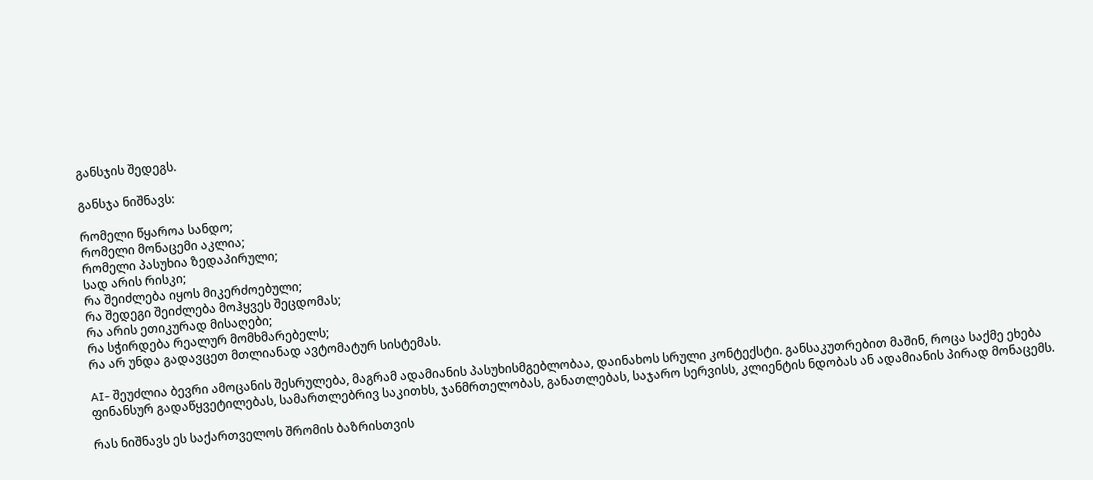განსჯის შედეგს.

განსჯა ნიშნავს:

რომელი წყაროა სანდო;
რომელი მონაცემი აკლია;
რომელი პასუხია ზედაპირული;
სად არის რისკი;
რა შეიძლება იყოს მიკერძოებული;
რა შედეგი შეიძლება მოჰყვეს შეცდომას;
რა არის ეთიკურად მისაღები;
რა სჭირდება რეალურ მომხმარებელს;
რა არ უნდა გადავცეთ მთლიანად ავტომატურ სისტემას.

AI- შეუძლია ბევრი ამოცანის შესრულება, მაგრამ ადამიანის პასუხისმგებლობაა, დაინახოს სრული კონტექსტი. განსაკუთრებით მაშინ, როცა საქმე ეხება ფინანსურ გადაწყვეტილებას, სამართლებრივ საკითხს, ჯანმრთელობას, განათლებას, საჯარო სერვისს, კლიენტის ნდობას ან ადამიანის პირად მონაცემს.

რას ნიშნავს ეს საქართველოს შრომის ბაზრისთვის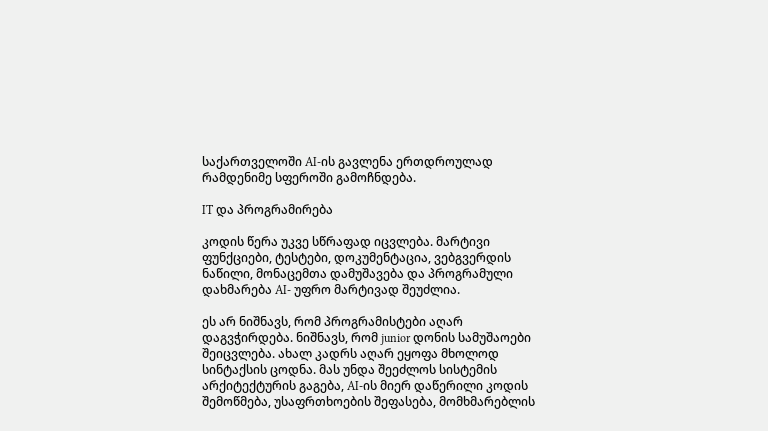საქართველოში AI-ის გავლენა ერთდროულად რამდენიმე სფეროში გამოჩნდება.

IT და პროგრამირება

კოდის წერა უკვე სწრაფად იცვლება. მარტივი ფუნქციები, ტესტები, დოკუმენტაცია, ვებგვერდის ნაწილი, მონაცემთა დამუშავება და პროგრამული დახმარება AI- უფრო მარტივად შეუძლია.

ეს არ ნიშნავს, რომ პროგრამისტები აღარ დაგვჭირდება. ნიშნავს, რომ junior დონის სამუშაოები შეიცვლება. ახალ კადრს აღარ ეყოფა მხოლოდ სინტაქსის ცოდნა. მას უნდა შეეძლოს სისტემის არქიტექტურის გაგება, AI-ის მიერ დაწერილი კოდის შემოწმება, უსაფრთხოების შეფასება, მომხმარებლის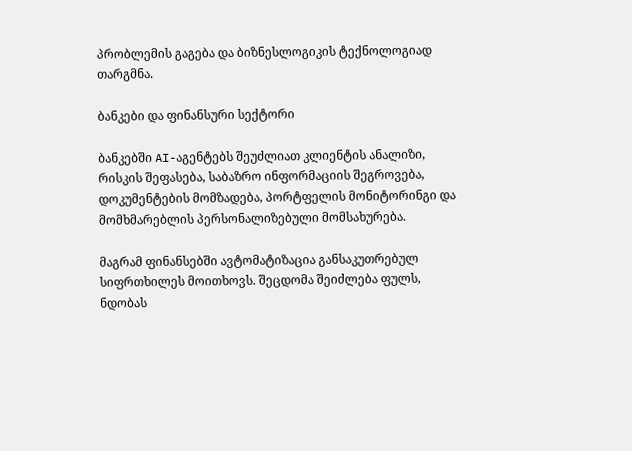პრობლემის გაგება და ბიზნესლოგიკის ტექნოლოგიად თარგმნა.

ბანკები და ფინანსური სექტორი

ბანკებში AI-აგენტებს შეუძლიათ კლიენტის ანალიზი, რისკის შეფასება, საბაზრო ინფორმაციის შეგროვება, დოკუმენტების მომზადება, პორტფელის მონიტორინგი და მომხმარებლის პერსონალიზებული მომსახურება.

მაგრამ ფინანსებში ავტომატიზაცია განსაკუთრებულ სიფრთხილეს მოითხოვს. შეცდომა შეიძლება ფულს, ნდობას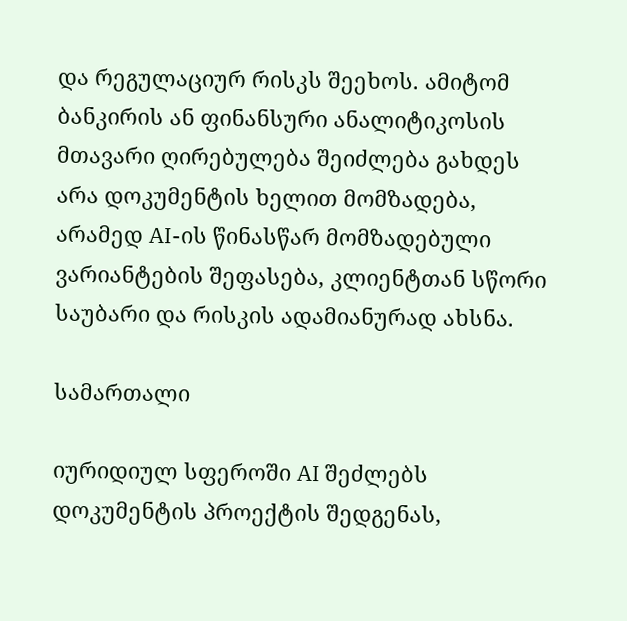და რეგულაციურ რისკს შეეხოს. ამიტომ ბანკირის ან ფინანსური ანალიტიკოსის მთავარი ღირებულება შეიძლება გახდეს არა დოკუმენტის ხელით მომზადება, არამედ AI-ის წინასწარ მომზადებული ვარიანტების შეფასება, კლიენტთან სწორი საუბარი და რისკის ადამიანურად ახსნა.

სამართალი

იურიდიულ სფეროში AI შეძლებს დოკუმენტის პროექტის შედგენას,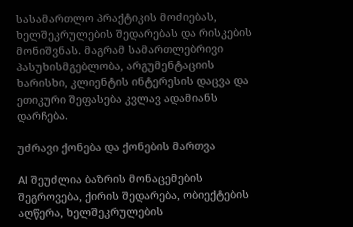სასამართლო პრაქტიკის მოძიებას, ხელშეკრულების შედარებას და რისკების მონიშვნას. მაგრამ სამართლებრივი პასუხისმგებლობა, არგუმენტაციის ხარისხი, კლიენტის ინტერესის დაცვა და ეთიკური შეფასება კვლავ ადამიანს დარჩება.

უძრავი ქონება და ქონების მართვა

AI შეუძლია ბაზრის მონაცემების შეგროვება, ქირის შედარება, ობიექტების აღწერა, ხელშეკრულების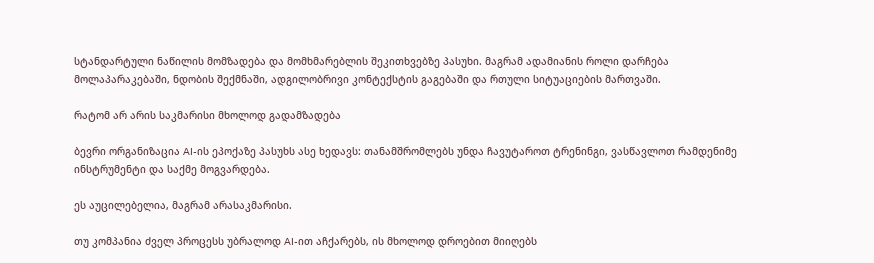სტანდარტული ნაწილის მომზადება და მომხმარებლის შეკითხვებზე პასუხი. მაგრამ ადამიანის როლი დარჩება მოლაპარაკებაში, ნდობის შექმნაში, ადგილობრივი კონტექსტის გაგებაში და რთული სიტუაციების მართვაში.

რატომ არ არის საკმარისი მხოლოდ გადამზადება

ბევრი ორგანიზაცია AI-ის ეპოქაზე პასუხს ასე ხედავს: თანამშრომლებს უნდა ჩავუტაროთ ტრენინგი, ვასწავლოთ რამდენიმე ინსტრუმენტი და საქმე მოგვარდება.

ეს აუცილებელია, მაგრამ არასაკმარისი.

თუ კომპანია ძველ პროცესს უბრალოდ AI-ით აჩქარებს, ის მხოლოდ დროებით მიიღებს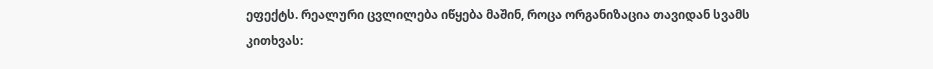ეფექტს. რეალური ცვლილება იწყება მაშინ, როცა ორგანიზაცია თავიდან სვამს კითხვას: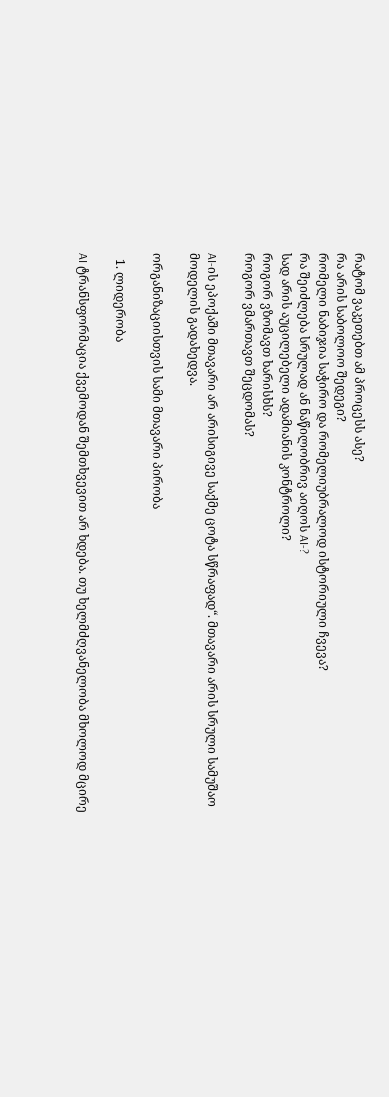რატომ ვაკეთებთ ამ პროცესს ასე?
რა არის საბოლოო შედეგი?
რომელი ნაბიჯია საჭირო და რომელიუბრალოდ ისტორიული ჩვევა?
რა შეიძლება სრულად ან ნაწილობრივ აიღოს AI-?
სად არის აუცილებელი ადამიანის კონტროლი?
როგორ ვზომავთ ხარისხს?
როგორ ვმართავთ შეცდომას?

AI-ის ეპოქაში მთავარი არ არისიგივე საქმე ცოტა სწრაფად“. მთავარი არის სრული სამუშაო მოდელის გადახედვა.

ორგანიზაციისთვის სამი მთავარი პირობა

  1. ლიდერობა

AI ტრანსფორმაცია ქვემოდან შემთხვევით არ ხდება. თუ ხელმძღვანელობა მხოლოდ მცირე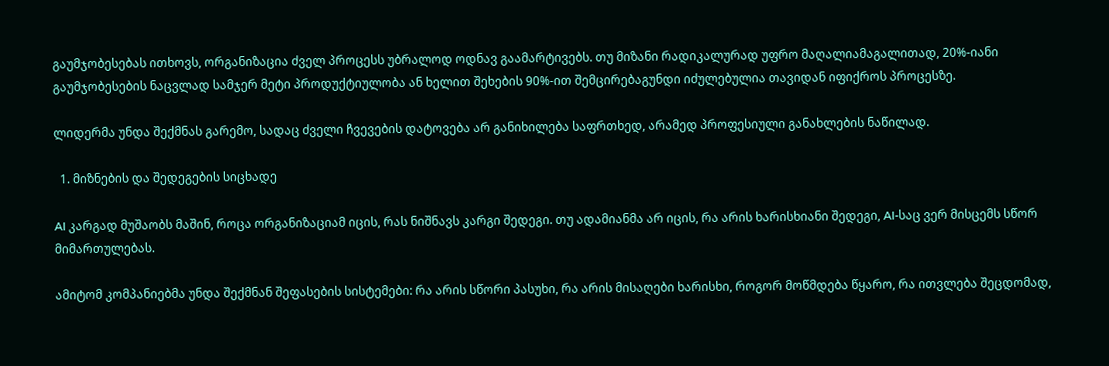გაუმჯობესებას ითხოვს, ორგანიზაცია ძველ პროცესს უბრალოდ ოდნავ გაამარტივებს. თუ მიზანი რადიკალურად უფრო მაღალიამაგალითად, 20%-იანი გაუმჯობესების ნაცვლად სამჯერ მეტი პროდუქტიულობა ან ხელით შეხების 90%-ით შემცირებაგუნდი იძულებულია თავიდან იფიქროს პროცესზე.

ლიდერმა უნდა შექმნას გარემო, სადაც ძველი ჩვევების დატოვება არ განიხილება საფრთხედ, არამედ პროფესიული განახლების ნაწილად.

  1. მიზნების და შედეგების სიცხადე

AI კარგად მუშაობს მაშინ, როცა ორგანიზაციამ იცის, რას ნიშნავს კარგი შედეგი. თუ ადამიანმა არ იცის, რა არის ხარისხიანი შედეგი, AI-საც ვერ მისცემს სწორ მიმართულებას.

ამიტომ კომპანიებმა უნდა შექმნან შეფასების სისტემები: რა არის სწორი პასუხი, რა არის მისაღები ხარისხი, როგორ მოწმდება წყარო, რა ითვლება შეცდომად,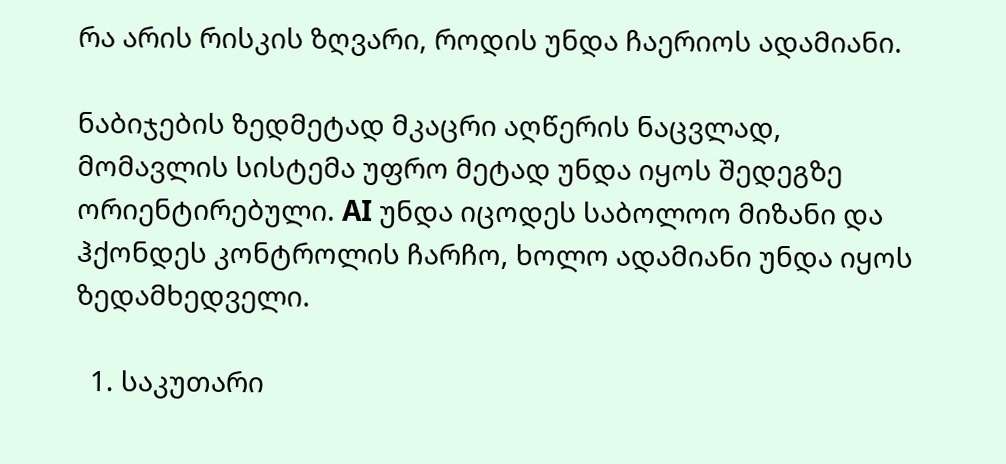რა არის რისკის ზღვარი, როდის უნდა ჩაერიოს ადამიანი.

ნაბიჯების ზედმეტად მკაცრი აღწერის ნაცვლად, მომავლის სისტემა უფრო მეტად უნდა იყოს შედეგზე ორიენტირებული. AI უნდა იცოდეს საბოლოო მიზანი და ჰქონდეს კონტროლის ჩარჩო, ხოლო ადამიანი უნდა იყოს ზედამხედველი.

  1. საკუთარი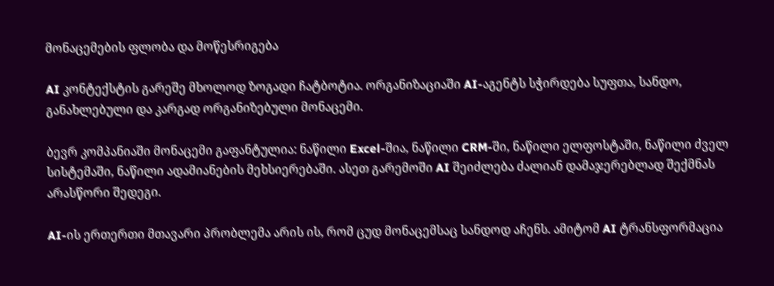მონაცემების ფლობა და მოწესრიგება

AI კონტექსტის გარეშე მხოლოდ ზოგადი ჩატბოტია. ორგანიზაციაში AI-აგენტს სჭირდება სუფთა, სანდო, განახლებული და კარგად ორგანიზებული მონაცემი.

ბევრ კომპანიაში მონაცემი გაფანტულია: ნაწილი Excel-შია, ნაწილი CRM-ში, ნაწილი ელფოსტაში, ნაწილი ძველ სისტემაში, ნაწილი ადამიანების მეხსიერებაში. ასეთ გარემოში AI შეიძლება ძალიან დამაჯერებლად შექმნას არასწორი შედეგი.

AI-ის ერთერთი მთავარი პრობლემა არის ის, რომ ცუდ მონაცემსაც სანდოდ აჩენს. ამიტომ AI ტრანსფორმაცია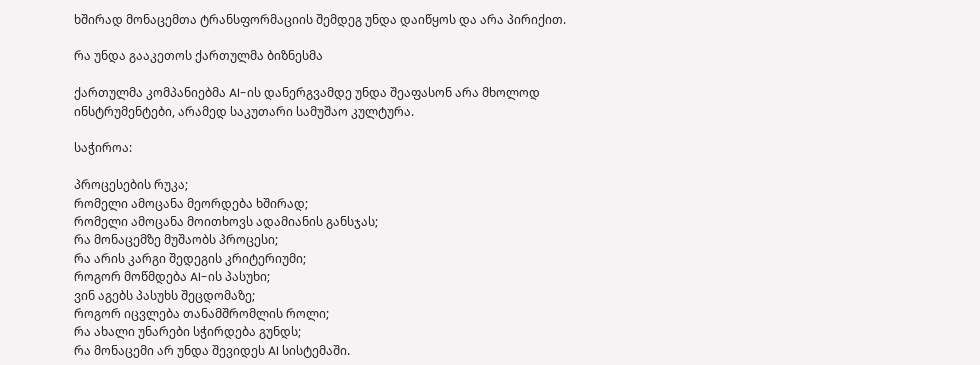ხშირად მონაცემთა ტრანსფორმაციის შემდეგ უნდა დაიწყოს და არა პირიქით.

რა უნდა გააკეთოს ქართულმა ბიზნესმა

ქართულმა კომპანიებმა AI-ის დანერგვამდე უნდა შეაფასონ არა მხოლოდ ინსტრუმენტები, არამედ საკუთარი სამუშაო კულტურა.

საჭიროა:

პროცესების რუკა;
რომელი ამოცანა მეორდება ხშირად;
რომელი ამოცანა მოითხოვს ადამიანის განსჯას;
რა მონაცემზე მუშაობს პროცესი;
რა არის კარგი შედეგის კრიტერიუმი;
როგორ მოწმდება AI-ის პასუხი;
ვინ აგებს პასუხს შეცდომაზე;
როგორ იცვლება თანამშრომლის როლი;
რა ახალი უნარები სჭირდება გუნდს;
რა მონაცემი არ უნდა შევიდეს AI სისტემაში.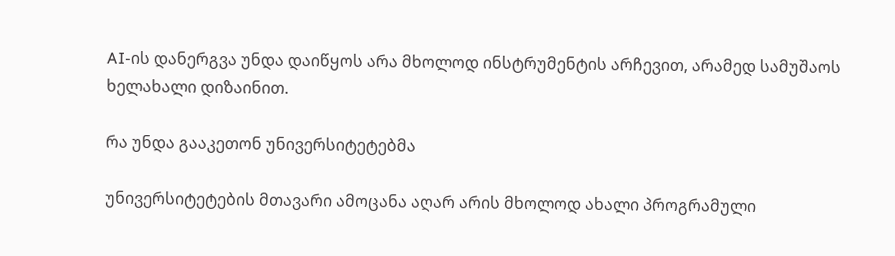AI-ის დანერგვა უნდა დაიწყოს არა მხოლოდ ინსტრუმენტის არჩევით, არამედ სამუშაოს ხელახალი დიზაინით.

რა უნდა გააკეთონ უნივერსიტეტებმა

უნივერსიტეტების მთავარი ამოცანა აღარ არის მხოლოდ ახალი პროგრამული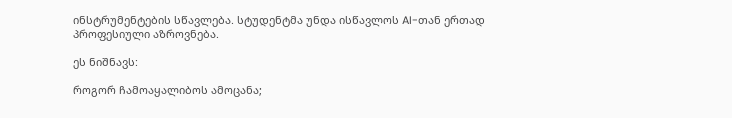ინსტრუმენტების სწავლება. სტუდენტმა უნდა ისწავლოს AI-თან ერთად პროფესიული აზროვნება.

ეს ნიშნავს:

როგორ ჩამოაყალიბოს ამოცანა;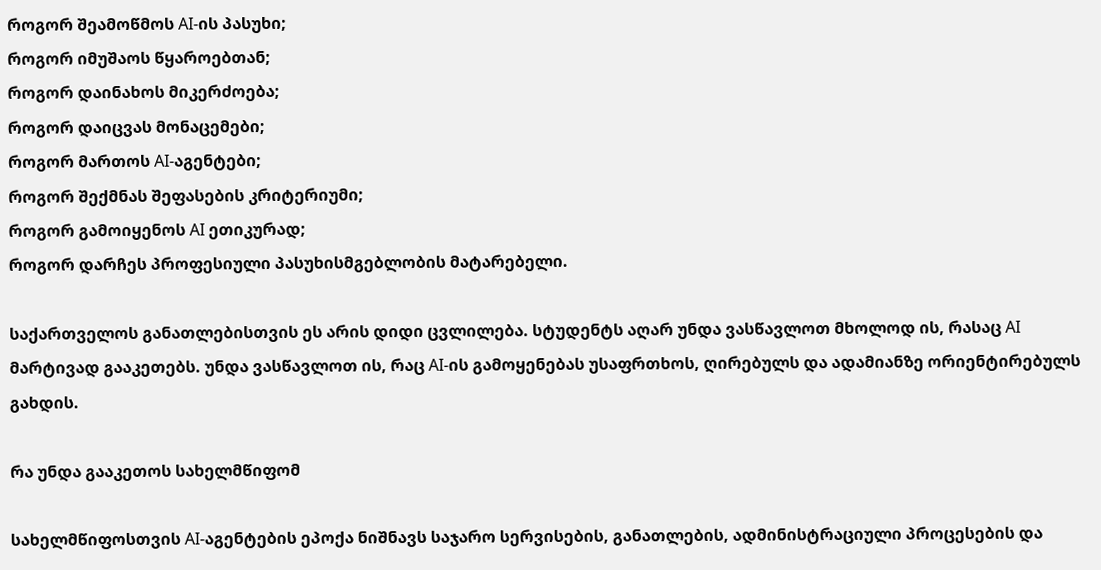როგორ შეამოწმოს AI-ის პასუხი;
როგორ იმუშაოს წყაროებთან;
როგორ დაინახოს მიკერძოება;
როგორ დაიცვას მონაცემები;
როგორ მართოს AI-აგენტები;
როგორ შექმნას შეფასების კრიტერიუმი;
როგორ გამოიყენოს AI ეთიკურად;
როგორ დარჩეს პროფესიული პასუხისმგებლობის მატარებელი.

საქართველოს განათლებისთვის ეს არის დიდი ცვლილება. სტუდენტს აღარ უნდა ვასწავლოთ მხოლოდ ის, რასაც AI მარტივად გააკეთებს. უნდა ვასწავლოთ ის, რაც AI-ის გამოყენებას უსაფრთხოს, ღირებულს და ადამიანზე ორიენტირებულს გახდის.

რა უნდა გააკეთოს სახელმწიფომ

სახელმწიფოსთვის AI-აგენტების ეპოქა ნიშნავს საჯარო სერვისების, განათლების, ადმინისტრაციული პროცესების და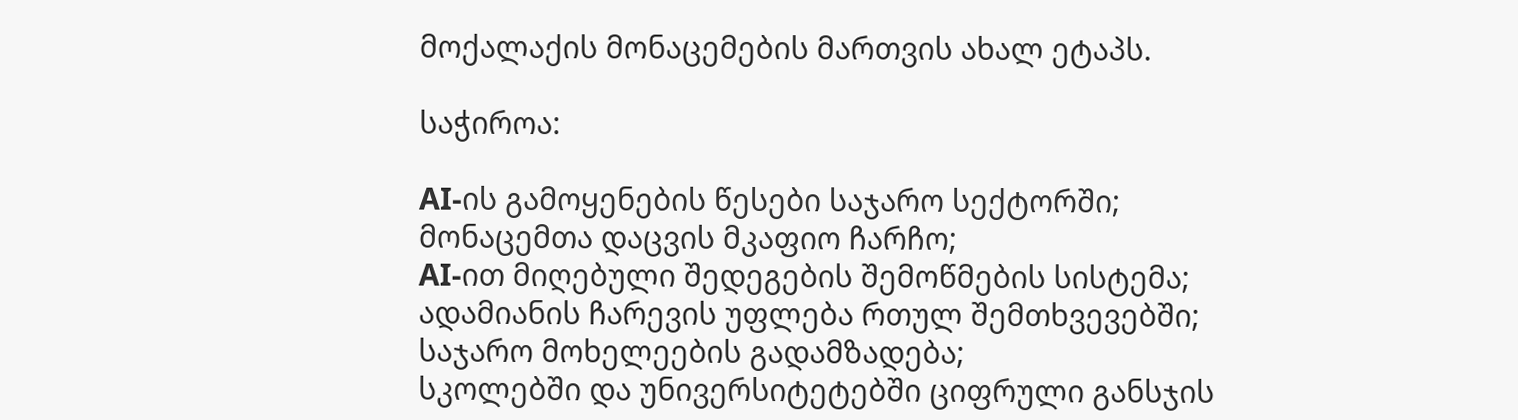მოქალაქის მონაცემების მართვის ახალ ეტაპს.

საჭიროა:

AI-ის გამოყენების წესები საჯარო სექტორში;
მონაცემთა დაცვის მკაფიო ჩარჩო;
AI-ით მიღებული შედეგების შემოწმების სისტემა;
ადამიანის ჩარევის უფლება რთულ შემთხვევებში;
საჯარო მოხელეების გადამზადება;
სკოლებში და უნივერსიტეტებში ციფრული განსჯის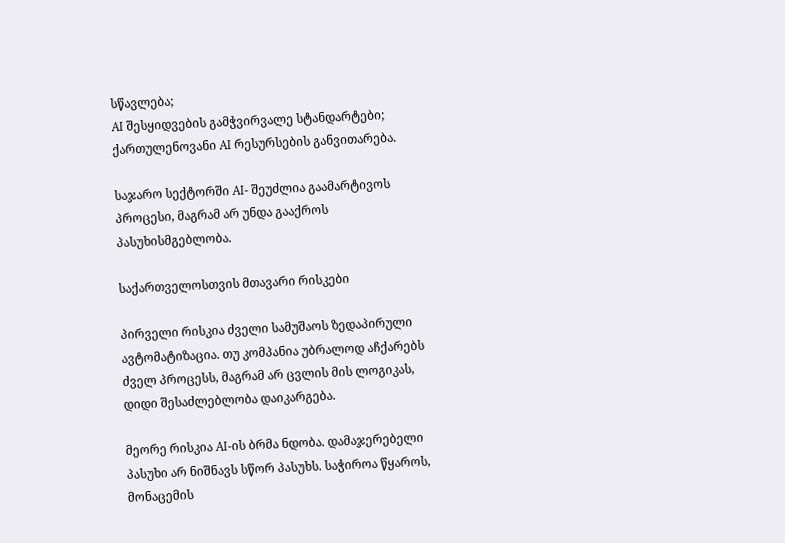სწავლება;
AI შესყიდვების გამჭვირვალე სტანდარტები;
ქართულენოვანი AI რესურსების განვითარება.

საჯარო სექტორში AI- შეუძლია გაამარტივოს პროცესი, მაგრამ არ უნდა გააქროს პასუხისმგებლობა.

საქართველოსთვის მთავარი რისკები

პირველი რისკია ძველი სამუშაოს ზედაპირული ავტომატიზაცია. თუ კომპანია უბრალოდ აჩქარებს ძველ პროცესს, მაგრამ არ ცვლის მის ლოგიკას, დიდი შესაძლებლობა დაიკარგება.

მეორე რისკია AI-ის ბრმა ნდობა. დამაჯერებელი პასუხი არ ნიშნავს სწორ პასუხს. საჭიროა წყაროს, მონაცემის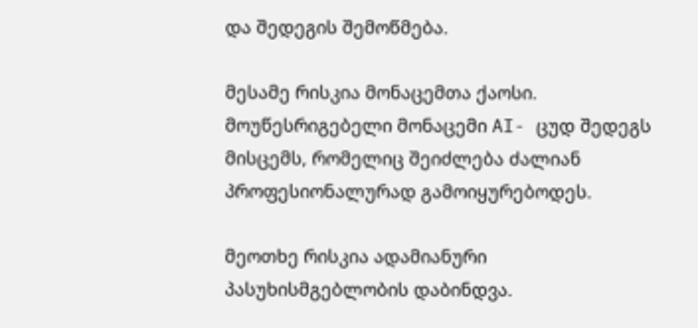და შედეგის შემოწმება.

მესამე რისკია მონაცემთა ქაოსი. მოუწესრიგებელი მონაცემი AI- ცუდ შედეგს მისცემს, რომელიც შეიძლება ძალიან პროფესიონალურად გამოიყურებოდეს.

მეოთხე რისკია ადამიანური პასუხისმგებლობის დაბინდვა.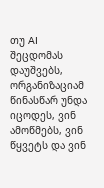თუ AI შეცდომას დაუშვებს, ორგანიზაციამ წინასწარ უნდა იცოდეს, ვინ ამოწმებს, ვინ წყვეტს და ვინ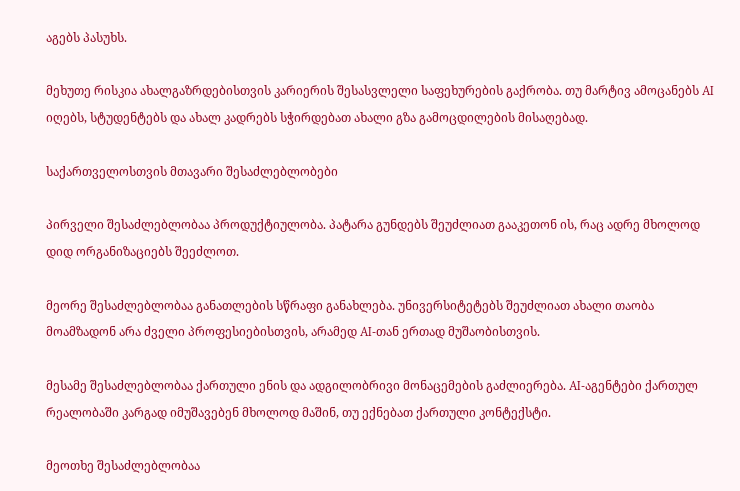აგებს პასუხს.

მეხუთე რისკია ახალგაზრდებისთვის კარიერის შესასვლელი საფეხურების გაქრობა. თუ მარტივ ამოცანებს AI იღებს, სტუდენტებს და ახალ კადრებს სჭირდებათ ახალი გზა გამოცდილების მისაღებად.

საქართველოსთვის მთავარი შესაძლებლობები

პირველი შესაძლებლობაა პროდუქტიულობა. პატარა გუნდებს შეუძლიათ გააკეთონ ის, რაც ადრე მხოლოდ დიდ ორგანიზაციებს შეეძლოთ.

მეორე შესაძლებლობაა განათლების სწრაფი განახლება. უნივერსიტეტებს შეუძლიათ ახალი თაობა მოამზადონ არა ძველი პროფესიებისთვის, არამედ AI-თან ერთად მუშაობისთვის.

მესამე შესაძლებლობაა ქართული ენის და ადგილობრივი მონაცემების გაძლიერება. AI-აგენტები ქართულ რეალობაში კარგად იმუშავებენ მხოლოდ მაშინ, თუ ექნებათ ქართული კონტექსტი.

მეოთხე შესაძლებლობაა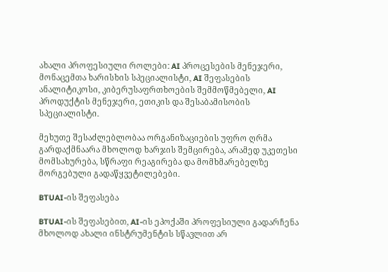ახალი პროფესიული როლები: AI პროცესების მენეჯერი, მონაცემთა ხარისხის სპეციალისტი, AI შეფასების ანალიტიკოსი, კიბერუსაფრთხოების შემმოწმებელი, AI პროდუქტის მენეჯერი, ეთიკის და შესაბამისობის სპეციალისტი.

მეხუთე შესაძლებლობაა ორგანიზაციების უფრო ღრმა გარდაქმნაარა მხოლოდ ხარჯის შემცირება, არამედ უკეთესი მომსახურება, სწრაფი რეაგირება და მომხმარებელზე მორგებული გადაწყვეტილებები.

BTUAI-ის შეფასება

BTUAI-ის შეფასებით, AI-ის ეპოქაში პროფესიული გადარჩენა მხოლოდ ახალი ინსტრუმენტის სწავლით არ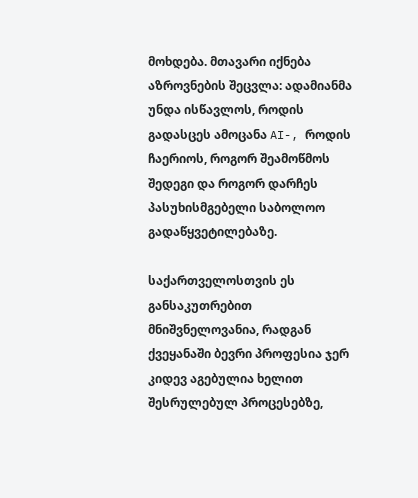მოხდება. მთავარი იქნება აზროვნების შეცვლა: ადამიანმა უნდა ისწავლოს, როდის გადასცეს ამოცანა AI-, როდის ჩაერიოს, როგორ შეამოწმოს შედეგი და როგორ დარჩეს პასუხისმგებელი საბოლოო გადაწყვეტილებაზე.

საქართველოსთვის ეს განსაკუთრებით მნიშვნელოვანია, რადგან ქვეყანაში ბევრი პროფესია ჯერ კიდევ აგებულია ხელით შესრულებულ პროცესებზე,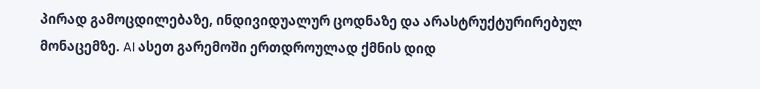პირად გამოცდილებაზე, ინდივიდუალურ ცოდნაზე და არასტრუქტურირებულ მონაცემზე. AI ასეთ გარემოში ერთდროულად ქმნის დიდ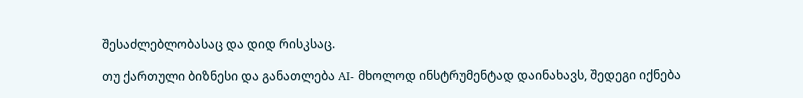შესაძლებლობასაც და დიდ რისკსაც.

თუ ქართული ბიზნესი და განათლება AI- მხოლოდ ინსტრუმენტად დაინახავს, შედეგი იქნება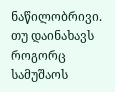ნაწილობრივი. თუ დაინახავს როგორც სამუშაოს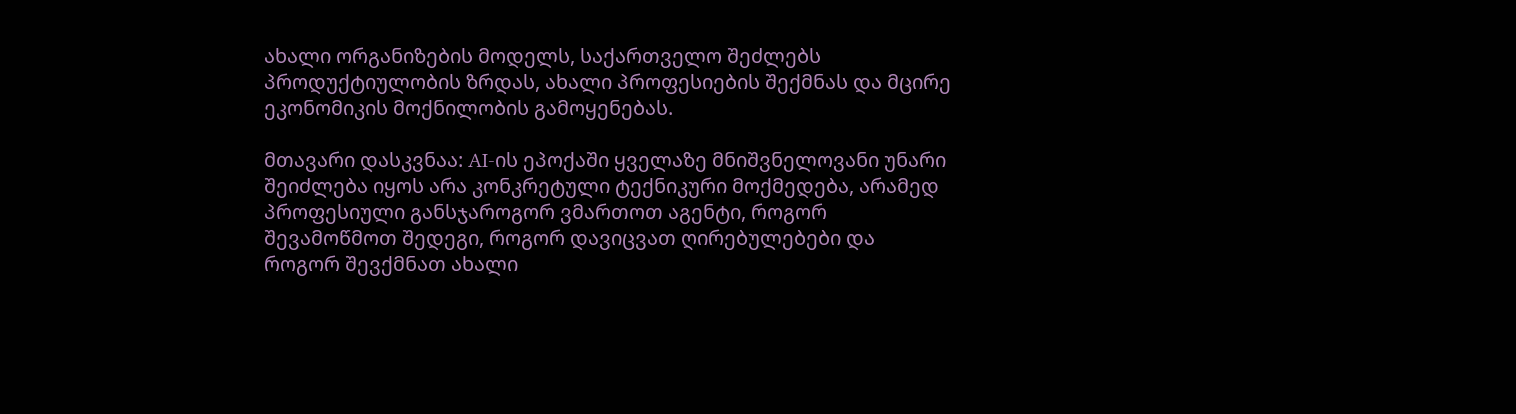ახალი ორგანიზების მოდელს, საქართველო შეძლებს პროდუქტიულობის ზრდას, ახალი პროფესიების შექმნას და მცირე ეკონომიკის მოქნილობის გამოყენებას.

მთავარი დასკვნაა: AI-ის ეპოქაში ყველაზე მნიშვნელოვანი უნარი შეიძლება იყოს არა კონკრეტული ტექნიკური მოქმედება, არამედ პროფესიული განსჯაროგორ ვმართოთ აგენტი, როგორ შევამოწმოთ შედეგი, როგორ დავიცვათ ღირებულებები და როგორ შევქმნათ ახალი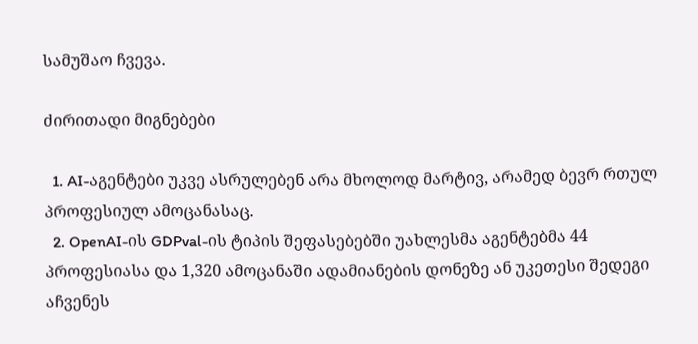სამუშაო ჩვევა.

ძირითადი მიგნებები

  1. AI-აგენტები უკვე ასრულებენ არა მხოლოდ მარტივ, არამედ ბევრ რთულ პროფესიულ ამოცანასაც.
  2. OpenAI-ის GDPval-ის ტიპის შეფასებებში უახლესმა აგენტებმა 44 პროფესიასა და 1,320 ამოცანაში ადამიანების დონეზე ან უკეთესი შედეგი აჩვენეს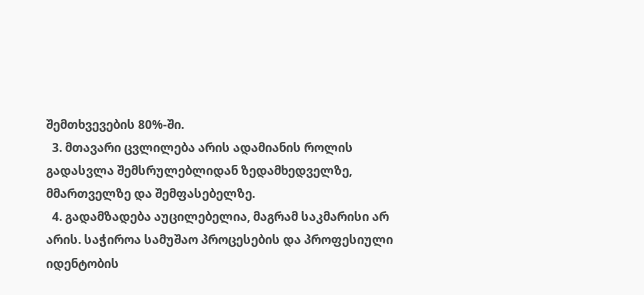შემთხვევების 80%-ში.
  3. მთავარი ცვლილება არის ადამიანის როლის გადასვლა შემსრულებლიდან ზედამხედველზე, მმართველზე და შემფასებელზე.
  4. გადამზადება აუცილებელია, მაგრამ საკმარისი არ არის. საჭიროა სამუშაო პროცესების და პროფესიული იდენტობის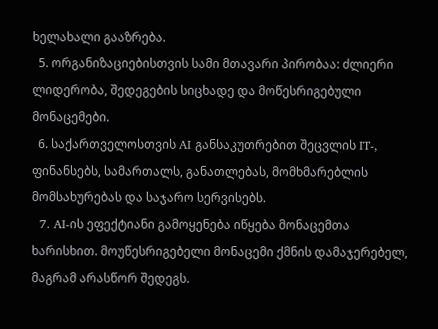ხელახალი გააზრება.
  5. ორგანიზაციებისთვის სამი მთავარი პირობაა: ძლიერი ლიდერობა, შედეგების სიცხადე და მოწესრიგებული მონაცემები.
  6. საქართველოსთვის AI განსაკუთრებით შეცვლის IT-, ფინანსებს, სამართალს, განათლებას, მომხმარებლის მომსახურებას და საჯარო სერვისებს.
  7. AI-ის ეფექტიანი გამოყენება იწყება მონაცემთა ხარისხით. მოუწესრიგებელი მონაცემი ქმნის დამაჯერებელ, მაგრამ არასწორ შედეგს.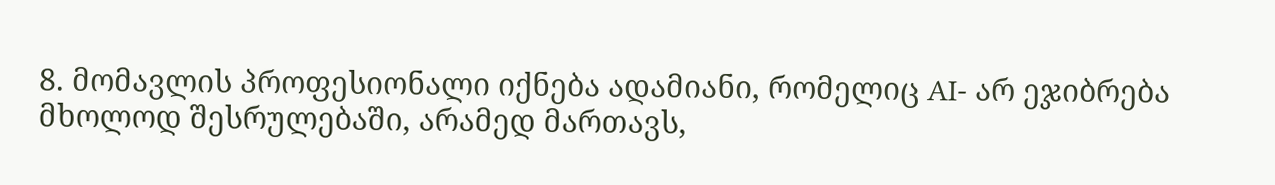8. მომავლის პროფესიონალი იქნება ადამიანი, რომელიც AI- არ ეჯიბრება მხოლოდ შესრულებაში, არამედ მართავს,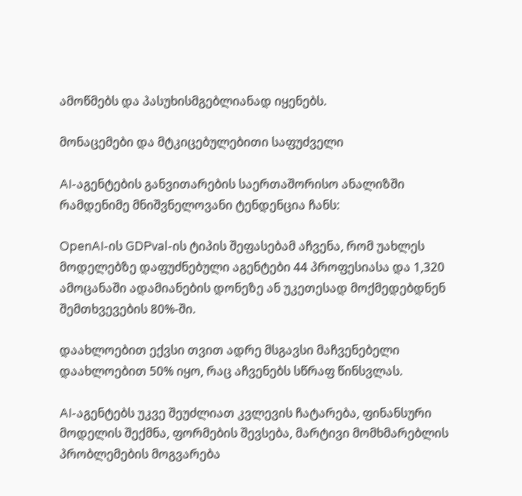ამოწმებს და პასუხისმგებლიანად იყენებს.

მონაცემები და მტკიცებულებითი საფუძველი

AI-აგენტების განვითარების საერთაშორისო ანალიზში რამდენიმე მნიშვნელოვანი ტენდენცია ჩანს:

OpenAI-ის GDPval-ის ტიპის შეფასებამ აჩვენა, რომ უახლეს მოდელებზე დაფუძნებული აგენტები 44 პროფესიასა და 1,320 ამოცანაში ადამიანების დონეზე ან უკეთესად მოქმედებდნენ შემთხვევების 80%-ში.

დაახლოებით ექვსი თვით ადრე მსგავსი მაჩვენებელი დაახლოებით 50% იყო, რაც აჩვენებს სწრაფ წინსვლას.

AI-აგენტებს უკვე შეუძლიათ კვლევის ჩატარება, ფინანსური მოდელის შექმნა, ფორმების შევსება, მარტივი მომხმარებლის პრობლემების მოგვარება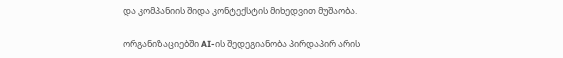და კომპანიის შიდა კონტექსტის მიხედვით მუშაობა.

ორგანიზაციებში AI-ის შედეგიანობა პირდაპირ არის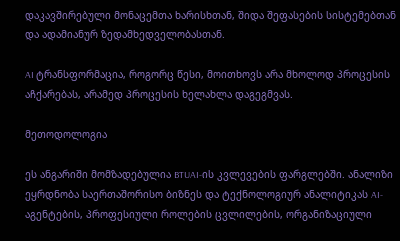დაკავშირებული მონაცემთა ხარისხთან, შიდა შეფასების სისტემებთან და ადამიანურ ზედამხედველობასთან.

AI ტრანსფორმაცია, როგორც წესი, მოითხოვს არა მხოლოდ პროცესის აჩქარებას, არამედ პროცესის ხელახლა დაგეგმვას.

მეთოდოლოგია

ეს ანგარიში მომზადებულია BTUAI-ის კვლევების ფარგლებში. ანალიზი ეყრდნობა საერთაშორისო ბიზნეს და ტექნოლოგიურ ანალიტიკას AI-აგენტების, პროფესიული როლების ცვლილების, ორგანიზაციული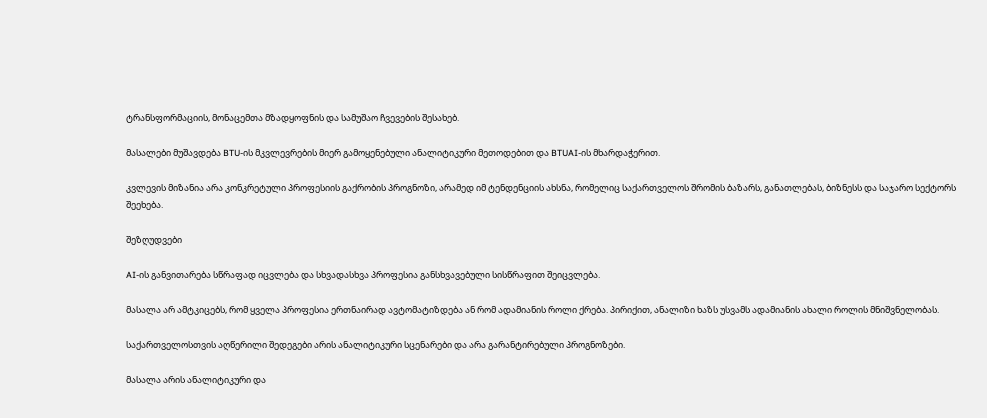ტრანსფორმაციის, მონაცემთა მზადყოფნის და სამუშაო ჩვევების შესახებ.

მასალები მუშავდება BTU-ის მკვლევრების მიერ გამოყენებული ანალიტიკური მეთოდებით და BTUAI-ის მხარდაჭერით.

კვლევის მიზანია არა კონკრეტული პროფესიის გაქრობის პროგნოზი, არამედ იმ ტენდენციის ახსნა, რომელიც საქართველოს შრომის ბაზარს, განათლებას, ბიზნესს და საჯარო სექტორს შეეხება.

შეზღუდვები

AI-ის განვითარება სწრაფად იცვლება და სხვადასხვა პროფესია განსხვავებული სისწრაფით შეიცვლება.

მასალა არ ამტკიცებს, რომ ყველა პროფესია ერთნაირად ავტომატიზდება ან რომ ადამიანის როლი ქრება. პირიქით, ანალიზი ხაზს უსვამს ადამიანის ახალი როლის მნიშვნელობას.

საქართველოსთვის აღწერილი შედეგები არის ანალიტიკური სცენარები და არა გარანტირებული პროგნოზები.

მასალა არის ანალიტიკური და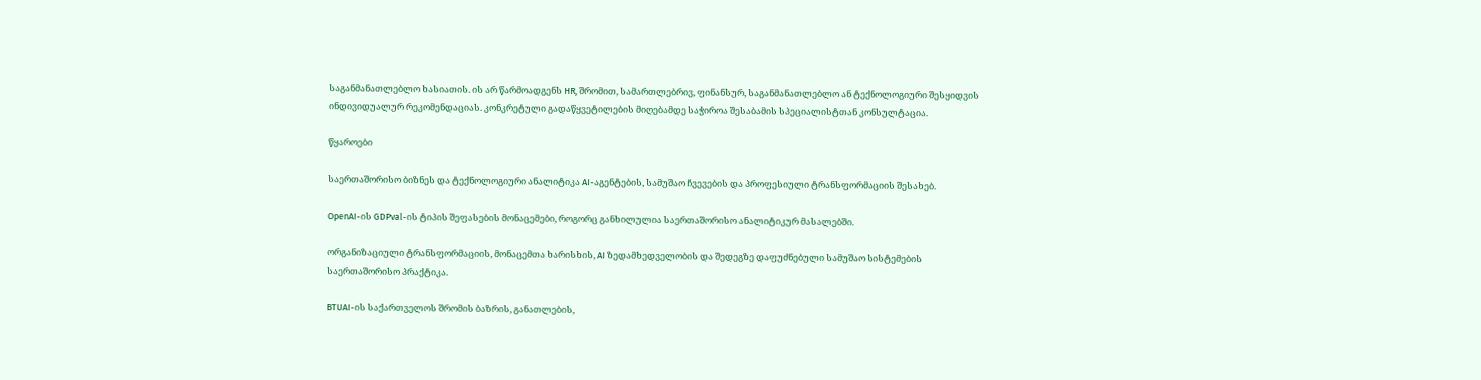საგანმანათლებლო ხასიათის. ის არ წარმოადგენს HR, შრომით, სამართლებრივ, ფინანსურ, საგანმანათლებლო ან ტექნოლოგიური შესყიდვის ინდივიდუალურ რეკომენდაციას. კონკრეტული გადაწყვეტილების მიღებამდე საჭიროა შესაბამის სპეციალისტთან კონსულტაცია.

წყაროები

საერთაშორისო ბიზნეს და ტექნოლოგიური ანალიტიკა AI-აგენტების, სამუშაო ჩვევების და პროფესიული ტრანსფორმაციის შესახებ.

OpenAI-ის GDPval-ის ტიპის შეფასების მონაცემები, როგორც განხილულია საერთაშორისო ანალიტიკურ მასალებში.

ორგანიზაციული ტრანსფორმაციის, მონაცემთა ხარისხის, AI ზედამხედველობის და შედეგზე დაფუძნებული სამუშაო სისტემების საერთაშორისო პრაქტიკა.

BTUAI-ის საქართველოს შრომის ბაზრის, განათლების,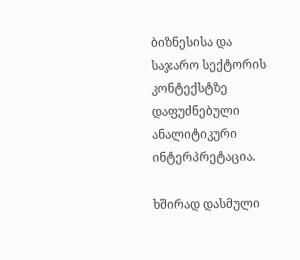ბიზნესისა და საჯარო სექტორის კონტექსტზე დაფუძნებული ანალიტიკური ინტერპრეტაცია.

ხშირად დასმული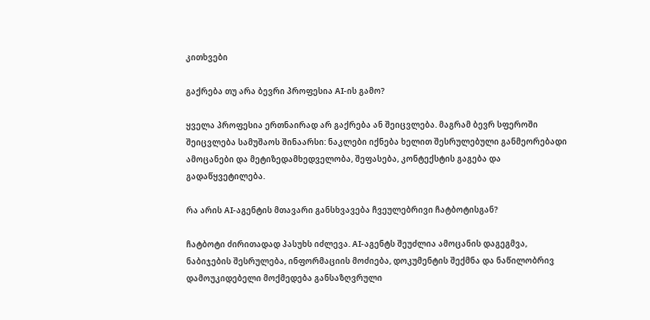კითხვები

გაქრება თუ არა ბევრი პროფესია AI-ის გამო?

ყველა პროფესია ერთნაირად არ გაქრება ან შეიცვლება. მაგრამ ბევრ სფეროში შეიცვლება სამუშაოს შინაარსი: ნაკლები იქნება ხელით შესრულებული განმეორებადი ამოცანები და მეტიზედამხედველობა, შეფასება, კონტექსტის გაგება და გადაწყვეტილება.

რა არის AI-აგენტის მთავარი განსხვავება ჩვეულებრივი ჩატბოტისგან?

ჩატბოტი ძირითადად პასუხს იძლევა. AI-აგენტს შეუძლია ამოცანის დაგეგმვა, ნაბიჯების შესრულება, ინფორმაციის მოძიება, დოკუმენტის შექმნა და ნაწილობრივ დამოუკიდებელი მოქმედება განსაზღვრული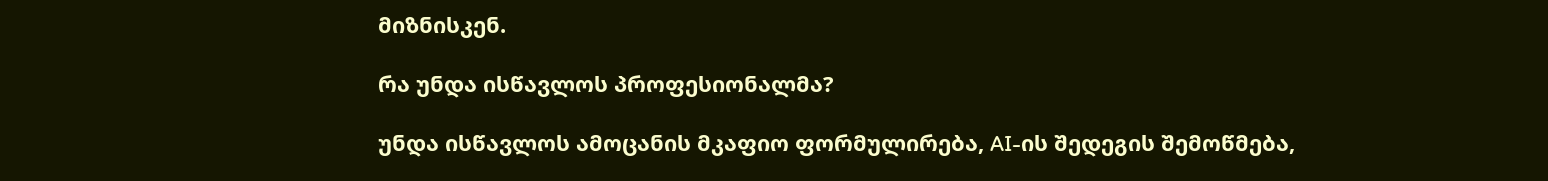მიზნისკენ.

რა უნდა ისწავლოს პროფესიონალმა?

უნდა ისწავლოს ამოცანის მკაფიო ფორმულირება, AI-ის შედეგის შემოწმება,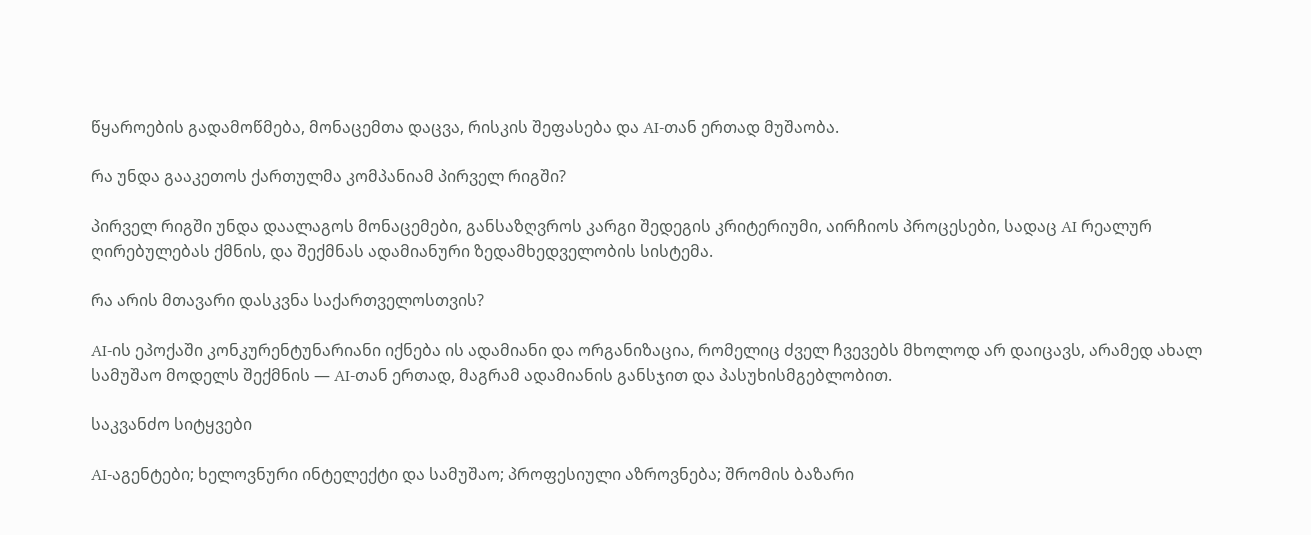წყაროების გადამოწმება, მონაცემთა დაცვა, რისკის შეფასება და AI-თან ერთად მუშაობა.

რა უნდა გააკეთოს ქართულმა კომპანიამ პირველ რიგში?

პირველ რიგში უნდა დაალაგოს მონაცემები, განსაზღვროს კარგი შედეგის კრიტერიუმი, აირჩიოს პროცესები, სადაც AI რეალურ ღირებულებას ქმნის, და შექმნას ადამიანური ზედამხედველობის სისტემა.

რა არის მთავარი დასკვნა საქართველოსთვის?

AI-ის ეპოქაში კონკურენტუნარიანი იქნება ის ადამიანი და ორგანიზაცია, რომელიც ძველ ჩვევებს მხოლოდ არ დაიცავს, არამედ ახალ სამუშაო მოდელს შექმნის — AI-თან ერთად, მაგრამ ადამიანის განსჯით და პასუხისმგებლობით.

საკვანძო სიტყვები

AI-აგენტები; ხელოვნური ინტელექტი და სამუშაო; პროფესიული აზროვნება; შრომის ბაზარი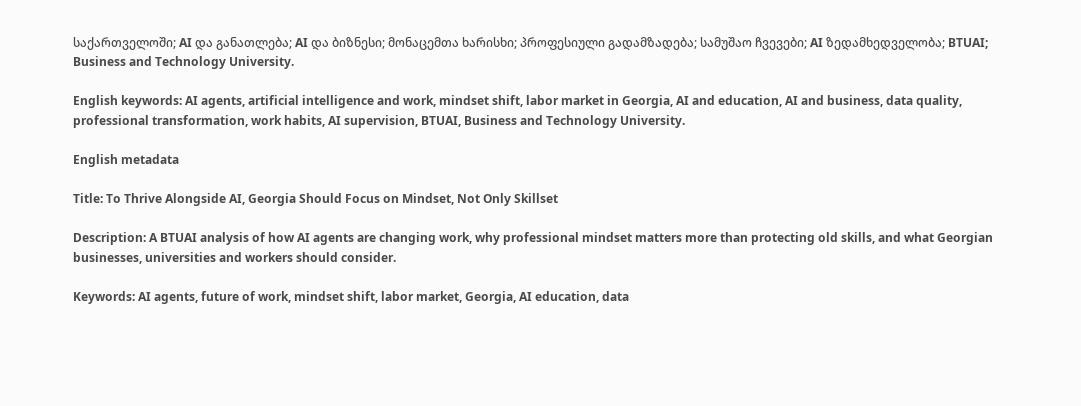საქართველოში; AI და განათლება; AI და ბიზნესი; მონაცემთა ხარისხი; პროფესიული გადამზადება; სამუშაო ჩვევები; AI ზედამხედველობა; BTUAI; Business and Technology University.

English keywords: AI agents, artificial intelligence and work, mindset shift, labor market in Georgia, AI and education, AI and business, data quality, professional transformation, work habits, AI supervision, BTUAI, Business and Technology University.

English metadata

Title: To Thrive Alongside AI, Georgia Should Focus on Mindset, Not Only Skillset

Description: A BTUAI analysis of how AI agents are changing work, why professional mindset matters more than protecting old skills, and what Georgian businesses, universities and workers should consider.

Keywords: AI agents, future of work, mindset shift, labor market, Georgia, AI education, data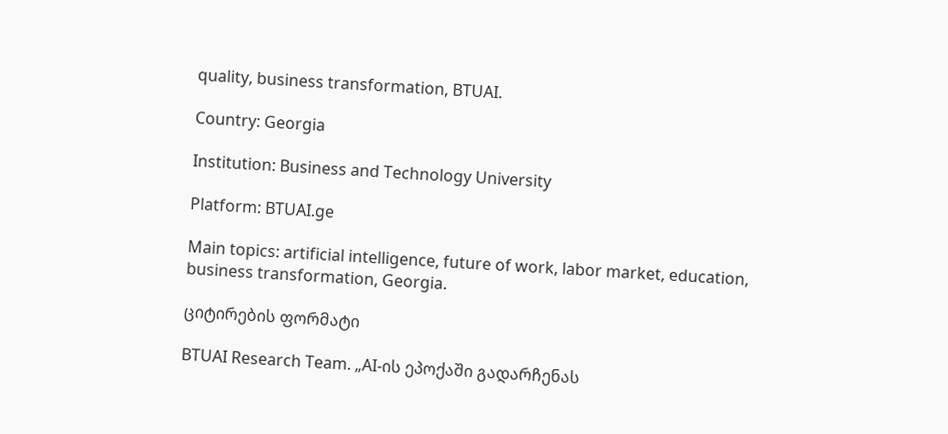quality, business transformation, BTUAI.

Country: Georgia

Institution: Business and Technology University

Platform: BTUAI.ge

Main topics: artificial intelligence, future of work, labor market, education, business transformation, Georgia.

ციტირების ფორმატი

BTUAI Research Team. „AI-ის ეპოქაში გადარჩენას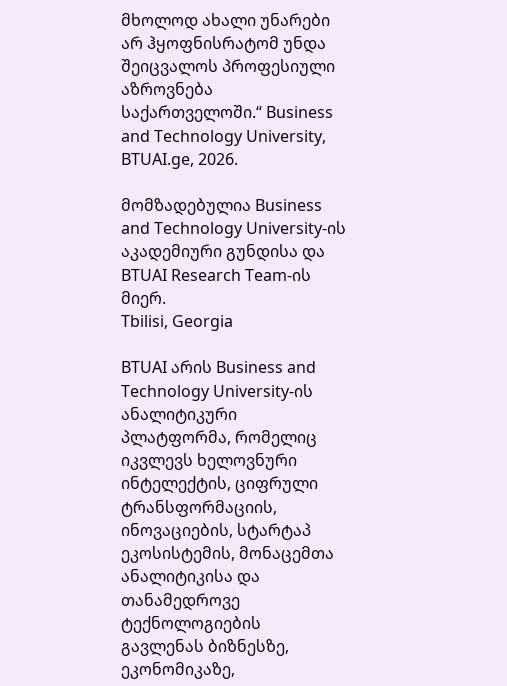მხოლოდ ახალი უნარები არ ჰყოფნისრატომ უნდა შეიცვალოს პროფესიული აზროვნება საქართველოში.“ Business and Technology University, BTUAI.ge, 2026.

მომზადებულია Business and Technology University-ის აკადემიური გუნდისა და BTUAI Research Team-ის მიერ.
Tbilisi, Georgia

BTUAI არის Business and Technology University-ის ანალიტიკური პლატფორმა, რომელიც იკვლევს ხელოვნური ინტელექტის, ციფრული ტრანსფორმაციის, ინოვაციების, სტარტაპ ეკოსისტემის, მონაცემთა ანალიტიკისა და თანამედროვე ტექნოლოგიების გავლენას ბიზნესზე, ეკონომიკაზე,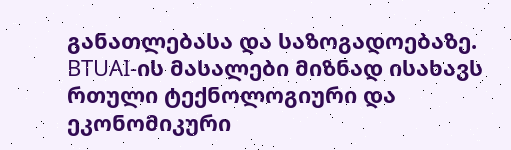განათლებასა და საზოგადოებაზე. BTUAI-ის მასალები მიზნად ისახავს რთული ტექნოლოგიური და ეკონომიკური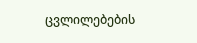ცვლილებების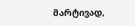მარტივად,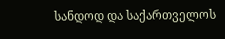სანდოდ და საქართველოს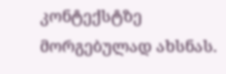კონტექსტზე მორგებულად ახსნას.